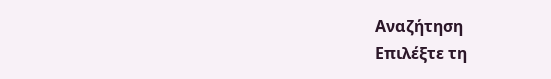Αναζήτηση
Επιλέξτε τη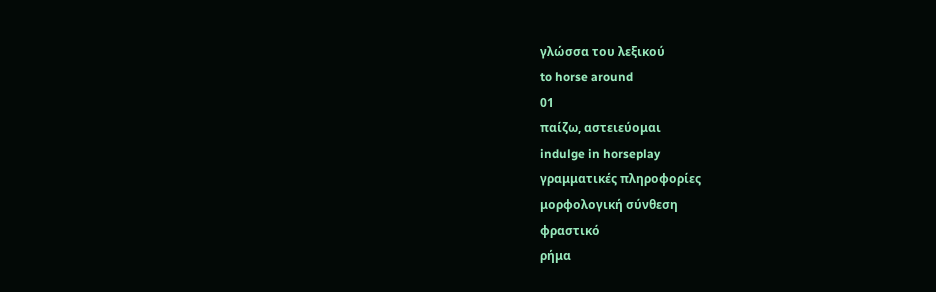γλώσσα του λεξικού
to horse around
01
παίζω, αστειεύομαι
indulge in horseplay
γραμματικές πληροφορίες
μορφολογική σύνθεση
φραστικό
ρήμα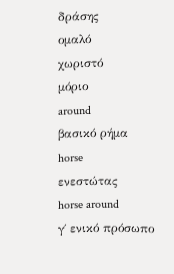δράσης
ομαλό
χωριστό
μόριο
around
βασικό ρήμα
horse
ενεστώτας
horse around
γ΄ ενικό πρόσωπο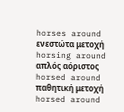horses around
ενεστώτα μετοχή
horsing around
απλός αόριστος
horsed around
παθητική μετοχή
horsed around